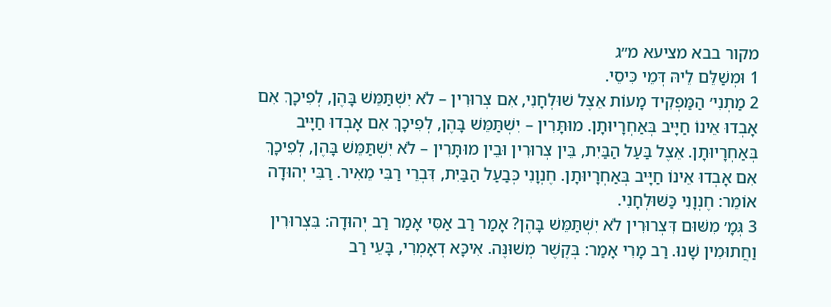מקור בבא מציעא מ״ג
1 וּמְשַׁלֵּם לֵיהּ דְּמֵי כִּיסֵי.
2 מַתְנִי׳ הַמַּפְקִיד מָעוֹת אֵצֶל שׁוּלְחָנִי, אִם צְרוּרִין – לֹא יִשְׁתַּמֵּשׁ בָּהֶן, לְפִיכָךְ אִם אָבְדוּ אֵינוֹ חַיָּיב בְּאַחְרָיוּתָן. מוּתָּרִין – יִשְׁתַּמֵּשׁ בָּהֶן, לְפִיכָךְ אִם אָבְדוּ חַיָּיב בְּאַחְרָיוּתָן. אֵצֶל בַּעַל הַבַּיִת, בֵּין צְרוּרִין וּבֵין מוּתָּרִין – לֹא יִשְׁתַּמֵּשׁ בָּהֶן, לְפִיכָךְ אִם אָבְדוּ אֵינוֹ חַיָּיב בְּאַחְרָיוּתָן. חֶנְוָנִי כְּבַעַל הַבַּיִת, דִּבְרֵי רַבִּי מֵאִיר. רַבִּי יְהוּדָה אוֹמֵר: חֶנְוָנִי כַּשּׁוּלְחָנִי.
3 גְּמָ׳ מִשּׁוּם דִּצְרוּרִין לֹא יִשְׁתַּמֵּשׁ בָּהֶן? אָמַר רַב אַסִּי אָמַר רַב יְהוּדָה: בִּצְרוּרִין וַחֲתוּמִין שָׁנוּ. רַב מָרִי אָמַר: בְּקֶשֶׁר מְשׁוּנֶּה. אִיכָּא דְאָמְרִי, בָּעֵי רַב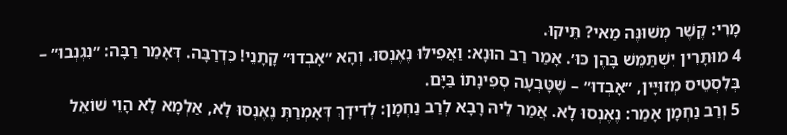מָרִי: קֶשֶׁר מְשׁוּנֶּה מַאי? תֵּיקוּ.
4 מוּתָּרִין יִשְׁתַּמֵּשׁ בָּהֶן כּוּ׳. אָמַר רַב הוּנָא: וַאֲפִילּוּ נֶאֶנְסוּ. וְהָא ״אָבְדוּ״ קָתָנֵי! כִּדְרַבָּה. דְּאָמַר רַבָּה: ״נִגְנְבוּ״ – בְּלִסְטֵיס מְזוּיָּין, ״אָבְדוּ״ – שֶׁטָּבְעָה סְפִינָתוֹ בַּיָּם.
5 וְרַב נַחְמָן אָמַר: נֶאֶנְסוּ לָא. אֲמַר לֵיהּ רָבָא לְרַב נַחְמָן: לְדִידָךְ דְּאָמְרַתְּ נֶאֶנְסוּ לָא, אַלְמָא לָא הָוֵי שׁוֹאֵל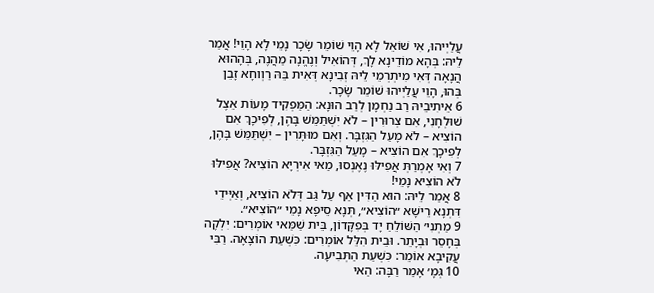עֲלַיְיהוּ, אִי שׁוֹאֵל לָא הָוֵי שׁוֹמֵר שָׂכָר נָמֵי לָא הָוֵי! אֲמַר לֵיהּ: בְּהָא מוֹדֵינָא לָךְ, דְּהוֹאִיל וְנֶהֱנָה מַהֲנֶה, בְּהָהוּא הֲנָאָה דְּאִי מִיתְרְמֵי לֵיהּ זְבִינָא דְּאִית בֵּהּ רַוְוחָא זָבֵן בְּהוּ, הָוֵי עֲלַיְיהוּ שׁוֹמֵר שָׂכָר.
6 אֵיתִיבֵיהּ רַב נַחְמָן לְרַב הוּנָא: הַמַּפְקִיד מָעוֹת אֵצֶל שׁוּלְחָנִי, אִם צְרוּרִין – לֹא יִשְׁתַּמֵּשׁ בָּהֶן, לְפִיכָךְ אִם הוֹצִיא – לֹא מָעַל הַגִּזְבָּר. וְאִם מוּתָּרִין – יִשְׁתַּמֵּשׁ בָּהֶן, לְפִיכָךְ אִם הוֹצִיא – מָעַל הַגִּזְבָּר.
7 וְאִי אָמְרַתְּ אֲפִילּוּ נֶאֶנְסוּ, מַאי אִירְיָא הוֹצִיא? אֲפִילּוּ לֹא הוֹצִיא נָמֵי!
8 אֲמַר לֵיהּ: הוּא הַדִּין אַף עַל גַּב דְּלֹא הוֹצִיא, וְאַיְּידֵי דִּתְנָא רֵישָׁא ״הוֹצִיא״, תְּנָא סֵיפָא נָמֵי ״הוֹצִיא״.
9 מַתְנִי׳ הַשּׁוֹלֵחַ יָד בְּפִקָּדוֹן, בֵּית שַׁמַּאי אוֹמְרִים: יִלְקֶה בְּחָסֵר וּבְיָתֵר. וּבֵית הִלֵּל אוֹמְרִים: כִּשְׁעַת הוֹצָאָה. רַבִּי עֲקִיבָא אוֹמֵר: כִּשְׁעַת הַתְּבִיעָה.
10 גְּמָ׳ אָמַר רַבָּה: הַאי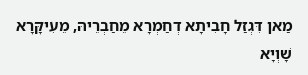מַאן דִּגְזַל חָבִיתָא דְחַמְרָא מֵחַבְרֵיהּ, מֵעִיקָּרָא שָׁוְיָא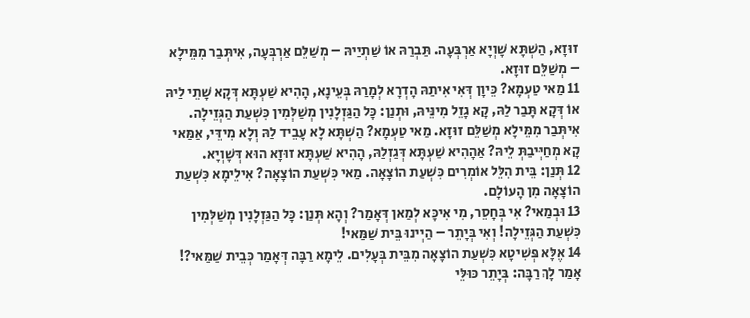זוּזָא, הַשְׁתָּא שָׁוְיָא אַרְבְּעָה. תַּבְרַהּ אוֹ שַׁתְיַיהּ – מְשַׁלֵּם אַרְבְּעָה, אִיתְּבַר מִמֵּילָא – מְשַׁלֵּם זוּזָא.
11 מַאי טַעְמָא? כֵּיוָן דְּאִי אִיתַהּ הָדְרָא לְמָרַהּ בְּעֵינָא, הָהִיא שַׁעְתָּא דְּקָא שָׁתֵי לַיהּ אוֹ דְּקָא תָּבַר לַהּ, קָא גָזֵל מִינֵּיהּ, וּתְנַן: כׇּל הַגַּזְלָנִין מְשַׁלְּמִין כִּשְׁעַת הַגְּזֵילָה. אִיתְּבַר מִמֵּילָא מְשַׁלֵּם זוּזָא. מַאי טַעְמָא? הַשְׁתָּא לָא עָבֵיד לַהּ וְלָא מִידֵּי, אַמַּאי קָא מְחַיְּיבַתְּ לֵיהּ? אַהָהִיא שַׁעְתָּא דְּגַזְלַהּ, הָהִיא שַׁעְתָּא זוּזָא הוּא דְּשָׁוְיָא.
12 תְּנַן: בֵּית הִלֵּל אוֹמְרִים כִּשְׁעַת הוֹצָאָה. מַאי כִּשְׁעַת הוֹצָאָה? אִילֵימָא כִּשְׁעַת הוֹצָאָה מִן הָעוֹלָם.
13 וּבְמַאי? אִי בְּחָסֵר, מִי אִיכָּא לְמַאן דְּאָמַר? וְהָא תְּנַן: כׇּל הַגַּזְלָנִין מְשַׁלְּמִין כִּשְׁעַת הַגְּזֵילָה! וְאִי בְּיָתֵר – הַיְינוּ בֵּית שַׁמַּאי!
14 אֶלָּא פְּשִׁיטָא כִּשְׁעַת הוֹצָאָה מִבֵּית בְּעָלִים. לֵימָא רַבָּה דְּאָמַר כְּבֵית שַׁמַּאי?! אָמַר לָךְ רַבָּה: בְּיָתֵר כּוּלֵּי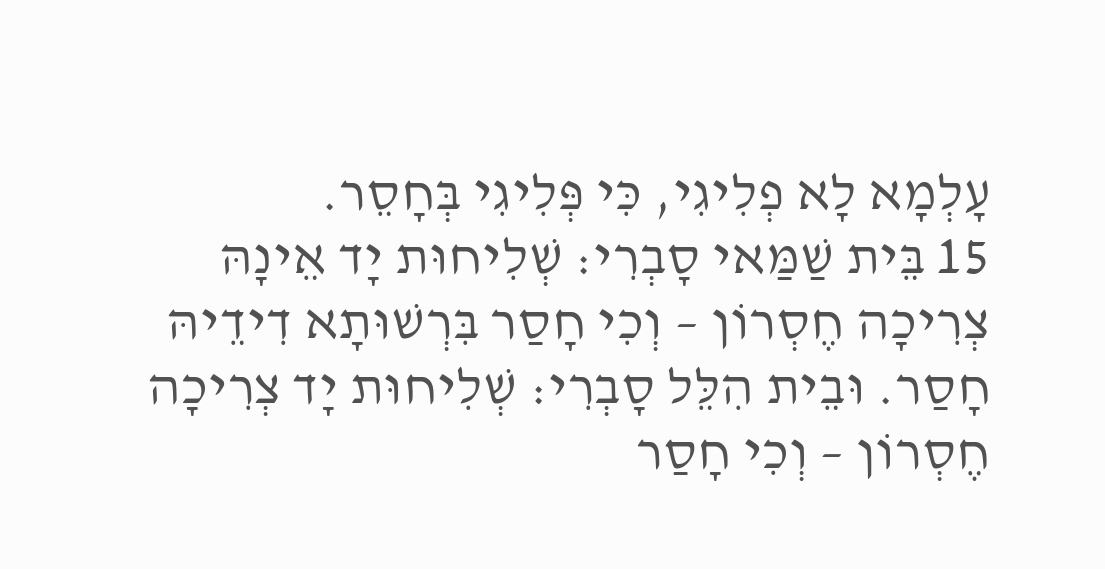עָלְמָא לָא פְלִיגִי, כִּי פְּלִיגִי בְּחָסֵר.
15 בֵּית שַׁמַּאי סָבְרִי: שְׁלִיחוּת יָד אֵינָהּ צְרִיכָה חֶסְרוֹן – וְכִי חָסַר בִּרְשׁוּתָא דִידֵיהּ חָסַר. וּבֵית הִלֵּל סָבְרִי: שְׁלִיחוּת יָד צְרִיכָה חֶסְרוֹן – וְכִי חָסַר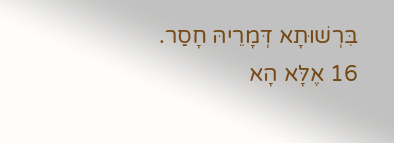בִּרְשׁוּתָא דְּמָרֵיהּ חָסַר.
16 אֶלָּא הָא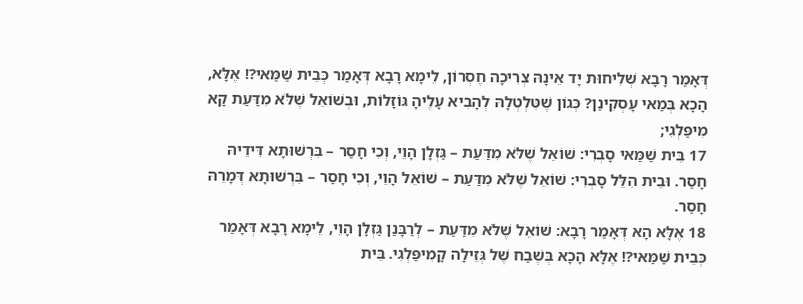דְּאָמַר רָבָא שְׁלִיחוּת יָד אֵינָהּ צְרִיכָה חֶסְרוֹן, לֵימָא רָבָא דְּאָמַר כְּבֵית שַׁמַּאי?! אֶלָּא, הָכָא בְּמַאי עָסְקִינַן? כְּגוֹן שֶׁטִּלְטְלָהּ לְהָבִיא עָלֶיהָ גּוֹזָלוֹת, וּבְשׁוֹאֵל שֶׁלֹּא מִדַּעַת קָא מִיפַּלְגִי;
17 בֵּית שַׁמַּאי סָבְרִי: שׁוֹאֵל שֶׁלֹּא מִדַּעַת – גַּזְלָן הָוֵי, וְכִי חָסַר – בִּרְשׁוּתָא דִּידֵיהּ חָסַר. וּבֵית הִלֵּל סָבְרִי: שׁוֹאֵל שֶׁלֹּא מִדַּעַת – שׁוֹאֵל הָוֵי, וְכִי חָסַר – בִּרְשׁוּתָא דְּמָרֵהּ חָסַר.
18 אֶלָּא הָא דְּאָמַר רָבָא: שׁוֹאֵל שֶׁלֹּא מִדַּעַת – לְרַבָּנַן גַּזְלָן הָוֵי, לֵימָא רָבָא דְּאָמַר כְּבֵית שַׁמַּאי?! אֶלָּא הָכָא בְּשֶׁבַח שֶׁל גְּזֵילָה קָמִיפַּלְגִי. בֵּית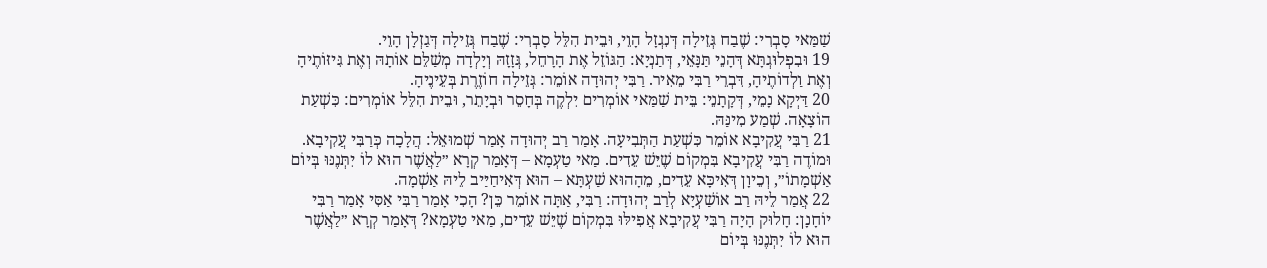שַׁמַּאי סָבְרִי: שֶׁבַח גְּזֵילָה דְּנִגְזָל הָוֵי, וּבֵית הִלֵּל סָבְרִי: שֶׁבַח גְּזֵילָה דְּגַזְלָן הָוֵי.
19 וּבִפְלוּגְתָּא דְּהָנֵי תַּנָּאֵי, דְּתַנְיָא: הַגּוֹזֵל אֶת הָרָחֵל, גְּזָזָהּ וְיָלְדָה מְשַׁלֵּם אוֹתָהּ וְאֶת גִּיזּוֹתֶיהָ וְאֶת וַלְדוֹתֶיהָ, דִּבְרֵי רַבִּי מֵאִיר. רַבִּי יְהוּדָה אוֹמֵר: גְּזֵילָה חוֹזֶרֶת בְּעֵינֶיהָ.
20 דַּיְקָא נָמֵי, דְּקָתָנֵי: בֵּית שַׁמַּאי אוֹמְרִים יִלְקֶה בְּחָסֵר וּבְיָתֵר, וּבֵית הִלֵּל אוֹמְרִים: כִּשְׁעַת הוֹצָאָה. שְׁמַע מִינַּהּ.
21 רַבִּי עֲקִיבָא אוֹמֵר כִּשְׁעַת הַתְּבִיעָה. אָמַר רַב יְהוּדָה אָמַר שְׁמוּאֵל: הֲלָכָה כְּרַבִּי עֲקִיבָא. וּמוֹדֶה רַבִּי עֲקִיבָא בִּמְקוֹם שֶׁיֵּשׁ עֵדִים. מַאי טַעְמָא – דְּאָמַר קְרָא ״לַאֲשֶׁר הוּא לוֹ יִתְּנֶנּוּ בְּיוֹם אַשְׁמָתוֹ״, וְכֵיוָן דְּאִיכָּא עֵדִים, מֵהָהוּא שַׁעְתָּא – הוּא דְּאִיחַיַּיב לֵיהּ אַשְׁמָה.
22 אֲמַר לֵיהּ רַב אוֹשַׁעְיָא לְרַב יְהוּדָה: רַבִּי, אַתָּה אוֹמֵר כֵּן? הָכִי אָמַר רַבִּי אַסִּי אָמַר רַבִּי יוֹחָנָן: חָלוּק הָיָה רַבִּי עֲקִיבָא אֲפִילּוּ בִּמְקוֹם שֶׁיֵּשׁ עֵדִים, מַאי טַעְמָא? דְּאָמַר קְרָא ״לַאֲשֶׁר הוּא לוֹ יִתְּנֶנּוּ בְּיוֹם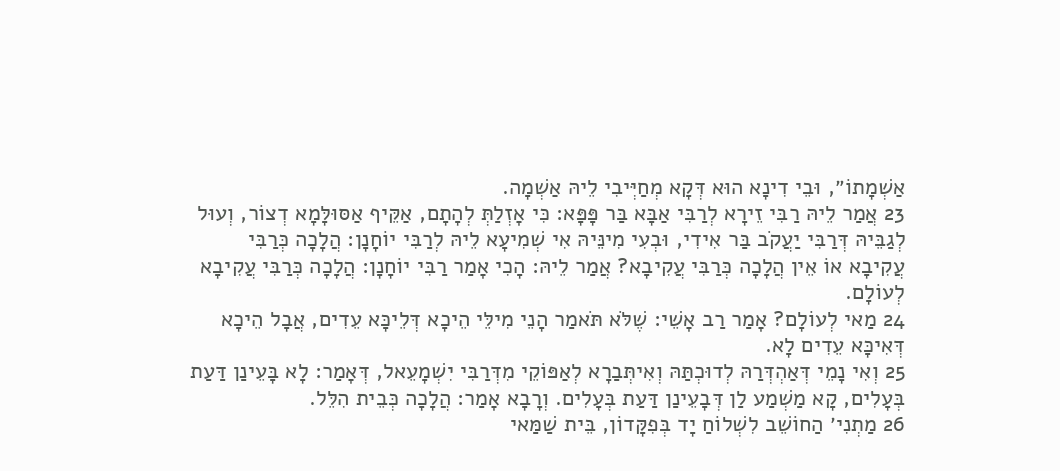אַשְׁמָתוֹ״, וּבֵי דִינָא הוּא דְּקָא מְחַיְּיבִי לֵיהּ אַשְׁמָה.
23 אֲמַר לֵיהּ רַבִּי זֵירָא לְרַבִּי אַבָּא בַּר פָּפָּא: כִּי אָזְלַתְּ לְהָתָם, אַקֵּיף אַסּוּלָּמָא דְצוֹר, וְעוּל לְגַבֵּיהּ דְּרַבִּי יַעֲקֹב בַּר אִידִי, וּבְעִי מִינֵּיהּ אִי שְׁמִיעָא לֵיהּ לְרַבִּי יוֹחָנָן: הֲלָכָה כְּרַבִּי עֲקִיבָא אוֹ אֵין הֲלָכָה כְּרַבִּי עֲקִיבָא? אֲמַר לֵיהּ: הָכִי אָמַר רַבִּי יוֹחָנָן: הֲלָכָה כְּרַבִּי עֲקִיבָא לְעוֹלָם.
24 מַאי לְעוֹלָם? אָמַר רַב אָשֵׁי: שֶׁלֹּא תֹּאמַר הָנֵי מִילֵּי הֵיכָא דְּלֵיכָּא עֵדִים, אֲבָל הֵיכָא דְּאִיכָּא עֵדִים לָא.
25 וְאִי נָמֵי דְּאַהְדְּרַהּ לְדוּכְתַּהּ וְאִיתְּבַרָא לְאַפּוֹקֵי מִדְּרַבִּי יִשְׁמָעֵאל, דְּאָמַר: לָא בָּעֵינַן דַּעַת בְּעָלִים, קָא מַשְׁמַע לַן דְּבָעֵינַן דַּעַת בְּעָלִים. וְרָבָא אָמַר: הֲלָכָה כְּבֵית הִלֵּל.
26 מַתְנִי׳ הַחוֹשֵׁב לִשְׁלוֹחַ יָד בְּפִקָּדוֹן, בֵּית שַׁמַּאי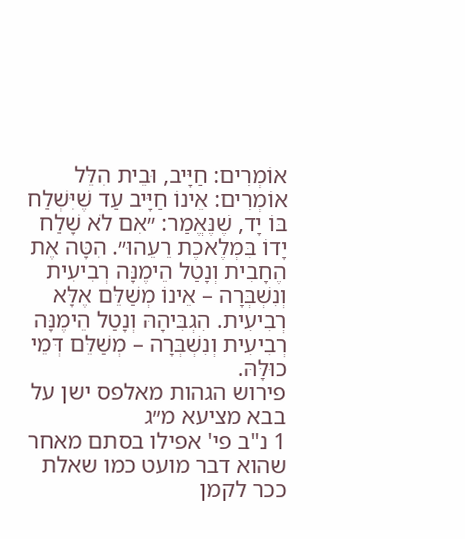אוֹמְרִים: חַיָּיב, וּבֵית הִלֵּל אוֹמְרִים: אֵינוֹ חַיָּיב עַד שֶׁיִּשְׁלַח בּוֹ יָד, שֶׁנֶּאֱמַר: ״אִם לֹא שָׁלַח יָדוֹ בִּמְלֶאכֶת רֵעֵהוּ״. הִטָּה אֶת הֶחָבִית וְנָטַל הֵימֶנָּה רְבִיעִית וְנִשְׁבְּרָה – אֵינוֹ מְשַׁלֵּם אֶלָּא רְבִיעִית. הִגְבִּיהָהּ וְנָטַל הֵימֶנָּה רְבִיעִית וְנִשְׁבְּרָה – מְשַׁלֵּם דְּמֵי כוּלָּהּ.
פירוש הגהות מאלפס ישן על בבא מציעא מ״ג
1 נ"ב פי' אפילו בסתם מאחר שהוא דבר מועט כמו שאלת ככר לקמן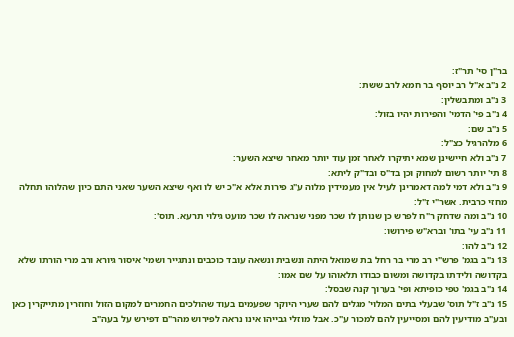בר"ן סי' תר"ז:
2 נ"ב א"ל רב יוסף בר חמא לרב ששת:
3 נ"ב ומתבשלין:
4 נ"ב פי' הדמי' והפירות יהיו בזול:
5 נ"ב שם:
6 מלהרגיל כצ"ל:
7 נ"ב ולא חיישינן שמא יתיקרו לאחר זמן עוד יותר מאחר שיצא השער:
8 תי' יותר רשום למחוק וכן בד"ס ובד"ק ליתא:
9 נ"ב ולא דמי למה דאמרינן לעיל אין מעמידין מלוה ע"ג פירות אלא א"כ יש לו ואף שיצא השער שאני התם כיון שהלוהו תחלה מחזי כרבית. אשר"י ז"ל:
10 נ"ב ומה שדחק ר"ח לפרש כן שנותן לו שכר מפני שנראה לו שכר מועט גילוי תרעא. תוס':
11 נ"ב עי' בתו' וברא"ש פירושו:
12 נ"ב להו:
13 נ"ב בגמ' פרש"י רב מרי בר רחל בת שמואל היתה ונשבית ונשאה עובד כוכבים ונתגייר ושמי' איסור גיורא ורב מרי הורתו שלא בקדושה ולידתו בקדושה ומשום כבודו תלאוהו על שם אמו:
14 נ"ב בגמ' טפי כופיתא ופי' בערוך קנה שבסל:
15 נ"ב ז"ל תוס' שבעלי בתים המלוי' מגלים להם שערי היוקר שפעמים בעוד שהולכים החמרים למקום הזול וחוזרין מתייקרין כאן ובע"ב מודיעין להם ומסייעין להם למכור ע"כ. אבל מוזלי גבייהו אינו נראה לפירוש מהר"ם דפירש על בעה"ב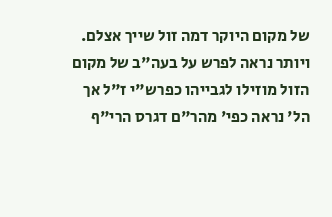של מקום היוקר דמה זול שייך אצלם. ויותר נראה לפרש על בעה"ב של מקום הזול מוזילו לגבייהו כפרש"י ז"ל אך הל' נראה כפי' מהר"ם דגרס הרי"ף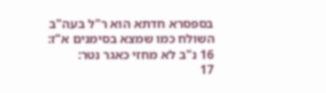בספסרא חדתא הוא ר"ל בעה"ב השולח כמו שמצא בסימנים א"ז:
16 נ"ב לא מחזי כאגר נטר:
17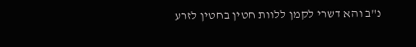נ"ב והא דשרי לקמן ללוות חטין בחטין לזרע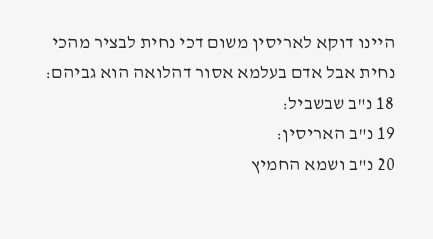היינו דוקא לאריסין משום דכי נחית לבציר מהכי נחית אבל אדם בעלמא אסור דהלואה הוא גביהם:
18 נ"ב שבשביל:
19 נ"ב האריסין:
20 נ"ב ושמא החמיץ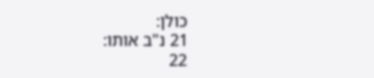כולן:
21 נ"ב אותו:
22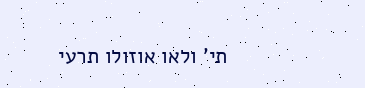תי' ולאו אוזולו תרעי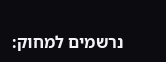נרשמים למחוק: